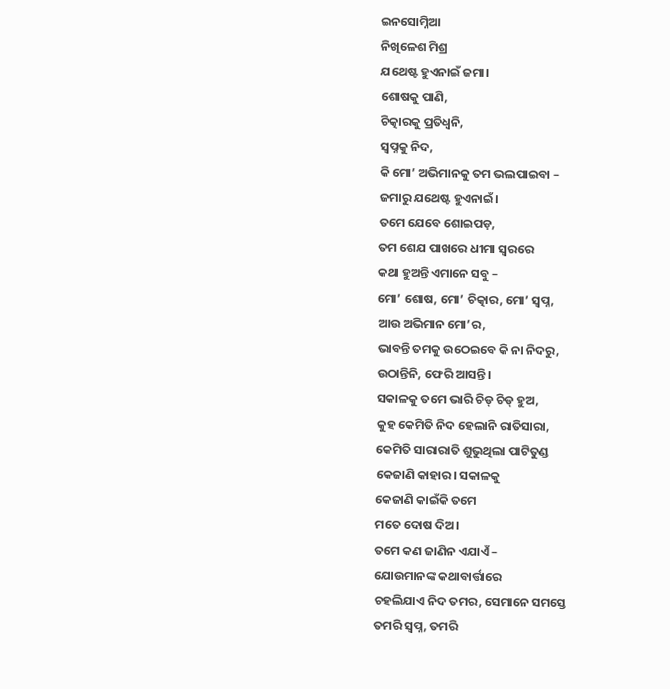ଇନସୋମ୍ନିଆ
ନିଖିଳେଶ ମିଶ୍ର
ଯଥେଷ୍ଟ ହୁଏନାଇଁ ଜମା।
ଶୋଷକୁ ପାଣି,
ଚିତ୍କାରକୁ ପ୍ରତିଧ୍ୱନି,
ସ୍ୱପ୍ନକୁ ନିଦ,
କି ମୋ’ ଅଭିମାନକୁ ତମ ଭଲପାଇବା –
ଜମାରୁ ଯଥେଷ୍ଟ ହୁଏନାଇଁ।
ତମେ ଯେବେ ଶୋଇପଡ଼,
ତମ ଶେଯ ପାଖରେ ଧୀମା ସ୍ୱରରେ
କଥା ହୁଅନ୍ତି ଏମାନେ ସବୁ –
ମୋ’ ଶୋଷ, ମୋ’ ଚିତ୍କାର, ମୋ’ ସ୍ୱପ୍ନ,
ଆଉ ଅଭିମାନ ମୋ’ର,
ଭାବନ୍ତି ତମକୁ ଉଠେଇବେ କି ନା ନିଦରୁ,
ଉଠାନ୍ତିନି, ଫେରି ଆସନ୍ତି।
ସକାଳକୁ ତମେ ଭାରି ଚିଡ୍ ଚିଡ୍ ହୁଅ,
କୁହ କେମିତି ନିଦ ହେଲାନି ରାତିସାରା,
କେମିତି ସାରାରାତି ଶୁଭୁଥିଲା ପାଟିତୁଣ୍ଡ
କେଜାଣି କାହାର। ସକାଳକୁ
କେଜାଣି କାଇଁକି ତମେ
ମତେ ଦୋଷ ଦିଅ।
ତମେ କଣ ଜାଣିନ ଏଯାଏଁ –
ଯୋଉମାନଙ୍କ କଥାବାର୍ତ୍ତାରେ
ଚହଲିଯାଏ ନିଦ ତମର, ସେମାନେ ସମସ୍ତେ
ତମରି ସ୍ୱପ୍ନ, ତମରି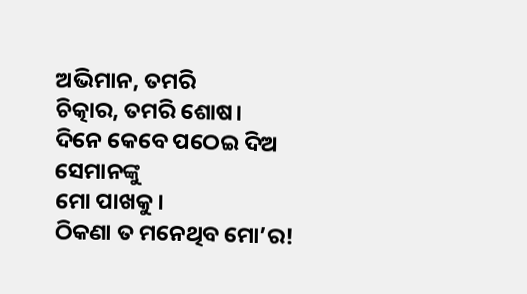ଅଭିମାନ, ତମରି
ଚିତ୍କାର, ତମରି ଶୋଷ।
ଦିନେ କେବେ ପଠେଇ ଦିଅ ସେମାନଙ୍କୁ
ମୋ ପାଖକୁ।
ଠିକଣା ତ ମନେଥିବ ମୋ’ର!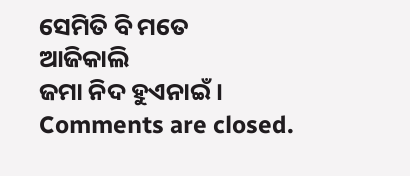ସେମିତି ବି ମତେ
ଆଜିକାଲି
ଜମା ନିଦ ହୁଏନାଇଁ।
Comments are closed.